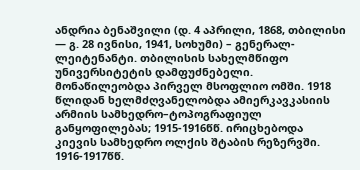ანდრია ბენაშვილი (დ. 4 აპრილი, 1868, თბილისი — გ. 28 ივნისი, 1941, სოხუმი) – გენერალ-ლეიტენანტი. თბილისის სახელმწიფო უნივერსიტეტის დამფუძნებელი. მონაწილეობდა პირველ მსოფლიო ომში. 1918 წლიდან ხელმძღვანელობდა ამიერკავკასიის არმიის სამხედრო–ტოპოგრაფიულ განყოფილებას; 1915-1916წწ. ირიცხებოდა კიევის სამხედრო ოლქის შტაბის რეზერვში. 1916-1917წწ.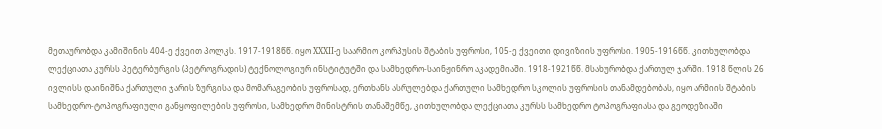მეთაურობდა კამიშინის 404-ე ქვეით პოლკს. 1917-1918წწ. იყო XXXII-ე საარმიო კორპუსის შტაბის უფროსი, 105-ე ქვეითი დივიზიის უფროსი. 1905-1916წწ. კითხულობდა ლექციათა კურსს პეტერბურგის (პეტროგრადის) ტექნოლოგიურ ინსტიტუტში და სამხედრო-საინჟინრო აკადემიაში. 1918-1921წწ. მსახურობდა ქართულ ჯარში. 1918 წლის 26 ივლისს დაინიშნა ქართული ჯარის ზურგისა და მომარაგეობის უფროსად, ერთხანს ასრულებდა ქართული სამხედრო სკოლის უფროსის თანამდებობას, იყო არმიის შტაბის სამხედრო-ტოპოგრაფიული განყოფილების უფროსი, სამხედრო მინისტრის თანაშემწე, კითხულობდა ლექციათა კურსს სამხედრო ტოპოგრაფიასა და გეოდეზიაში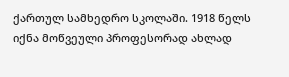ქართულ სამხედრო სკოლაში. 1918 წელს იქნა მოწვეული პროფესორად ახლად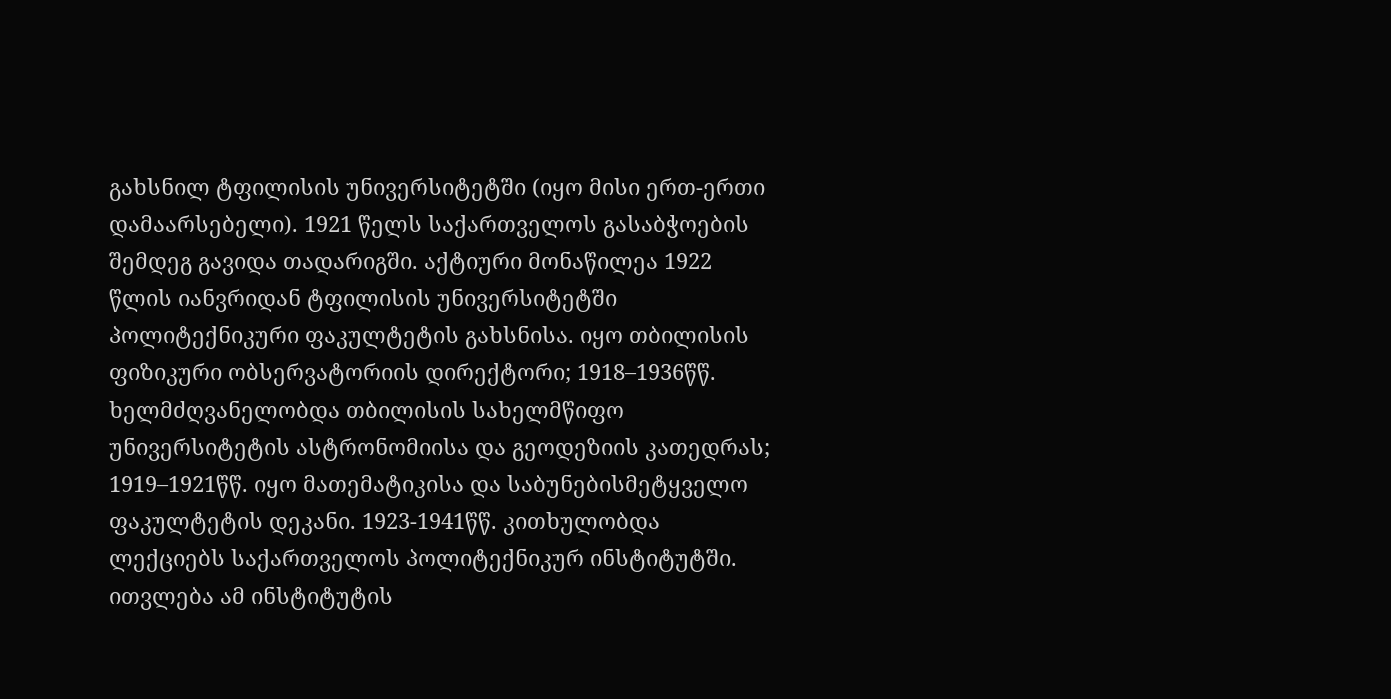გახსნილ ტფილისის უნივერსიტეტში (იყო მისი ერთ-ერთი დამაარსებელი). 1921 წელს საქართველოს გასაბჭოების შემდეგ გავიდა თადარიგში. აქტიური მონაწილეა 1922 წლის იანვრიდან ტფილისის უნივერსიტეტში პოლიტექნიკური ფაკულტეტის გახსნისა. იყო თბილისის ფიზიკური ობსერვატორიის დირექტორი; 1918–1936წწ. ხელმძღვანელობდა თბილისის სახელმწიფო უნივერსიტეტის ასტრონომიისა და გეოდეზიის კათედრას; 1919–1921წწ. იყო მათემატიკისა და საბუნებისმეტყველო ფაკულტეტის დეკანი. 1923-1941წწ. კითხულობდა ლექციებს საქართველოს პოლიტექნიკურ ინსტიტუტში. ითვლება ამ ინსტიტუტის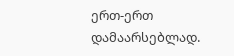ერთ-ერთ დამაარსებლად.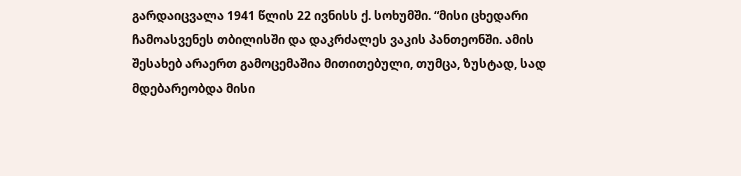გარდაიცვალა 1941 წლის 22 ივნისს ქ. სოხუმში. “მისი ცხედარი ჩამოასვენეს თბილისში და დაკრძალეს ვაკის პანთეონში. ამის შესახებ არაერთ გამოცემაშია მითითებული, თუმცა, ზუსტად, სად მდებარეობდა მისი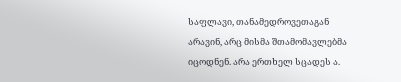საფლავი, თანამედროვეთაგან არავინ, არც მისმა შთამომავლებმა იცოდნენ. არა ერთხელ სცადეს ა.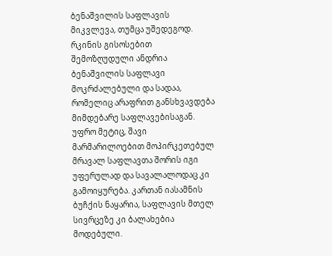ბენაშვილის საფლავის მიკვლევა, თუმცა უშედეგოდ. რკინის გისოსებით შემოზღუდული ანდრია ბენაშვილის საფლავი მოკრძალებული და სადაა, რომელიც არაფრით განსხვავდება მიმდებარე საფლავებისაგან. უფრო მეტიც, შავი მარმარილოებით მოპირკეთებულ მრავალ საფლავთა შორის იგი უფერულად და სავალალოდაც კი გამოიყურება. კართან იასამნის ბუჩქის ნაყარია, საფლავის მთელ სივრცეზე კი ბალახებია მოდებული.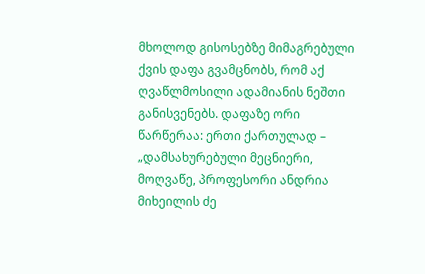მხოლოდ გისოსებზე მიმაგრებული ქვის დაფა გვამცნობს, რომ აქ ღვაწლმოსილი ადამიანის ნეშთი განისვენებს. დაფაზე ორი წარწერაა: ერთი ქართულად – „დამსახურებული მეცნიერი, მოღვაწე, პროფესორი ანდრია მიხეილის ძე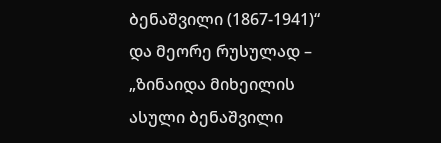ბენაშვილი (1867-1941)“ და მეორე რუსულად – „ზინაიდა მიხეილის ასული ბენაშვილი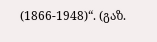(1866-1948)“. (გაზ.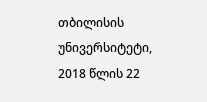თბილისის უნივერსიტეტი, 2018 წლის 22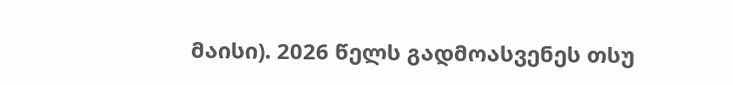მაისი). 2026 წელს გადმოასვენეს თსუ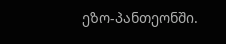ეზო-პანთეონში.